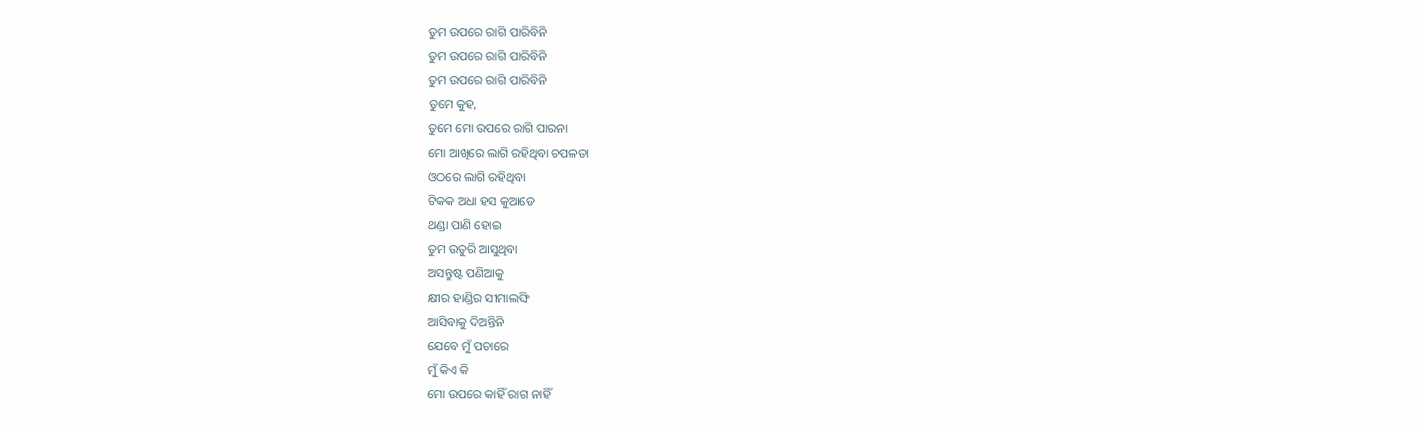ତୁମ ଉପରେ ରାଗି ପାରିବିନି
ତୁମ ଉପରେ ରାଗି ପାରିବିନି
ତୁମ ଉପରେ ରାଗି ପାରିବିନି
ତୁମେ କୁହ,
ତୁମେ ମୋ ଉପରେ ରାଗି ପାରନା
ମୋ ଆଖିରେ ଲାଗି ରହିଥିବା ଚପଳତା
ଓଠରେ ଲାଗି ରହିଥିବା
ଟିକକ ଅଧା ହସ କୁଆଡେ
ଥଣ୍ଡା ପାଣି ହୋଇ
ତୁମ ଉତୁରି ଆସୁଥିବା
ଅସନ୍ତୁଷ୍ଟ ପଣିଆକୁ
କ୍ଷୀର ହାଣ୍ଡିର ସୀମାଲଙ୍ଘି
ଆସିବାକୁ ଦିଅନ୍ତିନି
ଯେବେ ମୁଁ ପଚାରେ
ମୁଁ କିଏ କି
ମୋ ଉପରେ କାହିଁ ରାଗ ନାହିଁ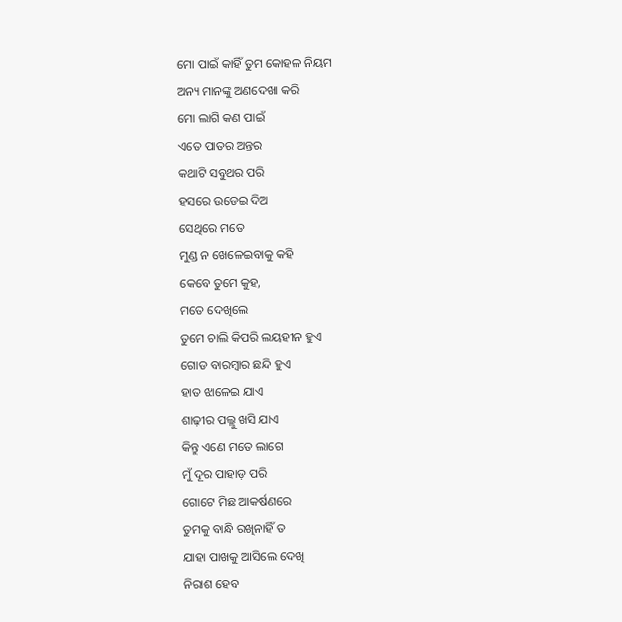ମୋ ପାଇଁ କାହିଁ ତୁମ କୋହଳ ନିୟମ
ଅନ୍ୟ ମାନଙ୍କୁ ଅଣଦେଖା କରି
ମୋ ଲାଗି କଣ ପାଇଁ
ଏତେ ପାତର ଅନ୍ତର
କଥାଟି ସବୁଥର ପରି
ହସରେ ଉଡେଇ ଦିଅ
ସେଥିରେ ମତେ
ମୁଣ୍ଡ ନ ଖେଳେଇବାକୁ କହି
କେବେ ତୁମେ କୁହ,
ମତେ ଦେଖିଲେ
ତୁମେ ଚାଲି କିପରି ଲୟହୀନ ହୁଏ
ଗୋଡ ବାରମ୍ବାର ଛନ୍ଦି ହୁଏ
ହାତ ଝାଳେଇ ଯାଏ
ଶାଢ଼ୀର ପଲ୍ଲୁ ଖସି ଯାଏ
କିନ୍ତୁ ଏଣେ ମତେ ଲାଗେ
ମୁଁ ଦୂର ପାହାଡ଼ ପରି
ଗୋଟେ ମିଛ ଆକର୍ଷଣରେ
ତୁମକୁ ବାନ୍ଧି ରଖିନାହିଁ ତ
ଯାହା ପାଖକୁ ଆସିଲେ ଦେଖି
ନିରାଶ ହେବ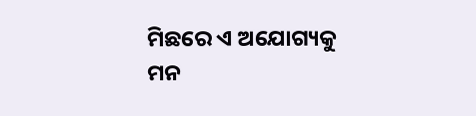ମିଛରେ ଏ ଅଯୋଗ୍ୟକୁ
ମନ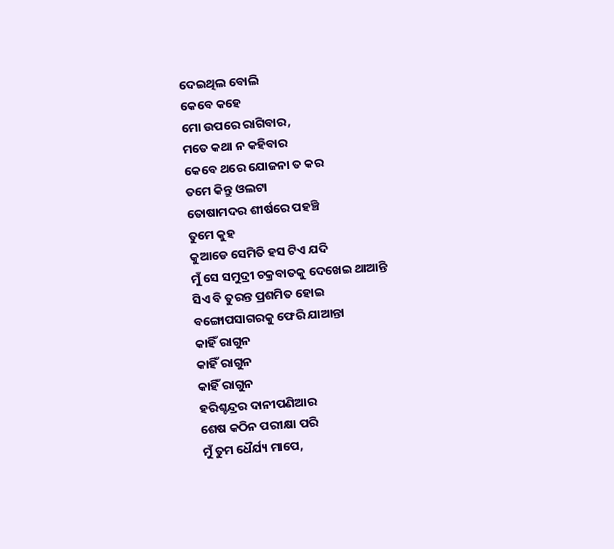ଦେଇଥିଲ ବୋଲି
କେବେ କହେ
ମୋ ଉପରେ ରାଗିବାର,
ମତେ କଥା ନ କହିବାର
କେବେ ଥରେ ଯୋଜନା ତ କର
ତମେ କିନ୍ତୁ ଓଲଟା
ତୋଷାମଦର ଶୀର୍ଷରେ ପହଞ୍ଚି
ତୁମେ କୁହ
କୁଆଡେ ସେମିତି ହସ ଟିଏ ଯଦି
ମୁଁ ସେ ସମୁଦ୍ରୀ ଚକ୍ରବାତକୁ ଦେଖେଇ ଥାଆନ୍ତି
ସିଏ ବି ତୁରନ୍ତ ପ୍ରଶମିତ ହୋଇ
ବଙ୍ଗୋପସାଗରକୁ ଫେରି ଯାଆନ୍ତା
କାହିଁ ରାଗୁନ
କାହିଁ ରାଗୁନ
କାହିଁ ରାଗୁନ
ହରିଶ୍ଚନ୍ଦ୍ରର ଦାନୀପଣିଆର
ଶେଷ କଠିନ ପରୀକ୍ଷା ପରି
ମୁଁ ତୁମ ଧୈର୍ଯ୍ୟ ମାପେ,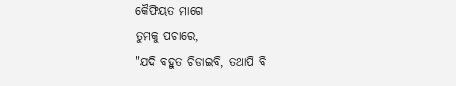କୈଫିୟତ ମାଗେ
ତୁମକୁ ପଚାରେ,
"ଯଦି ବହୁତ ଚିଡାଇବି, ତଥାପି ବି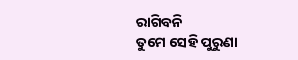ରାଗିବନି
ତୁମେ ସେହି ପୁରୁଣା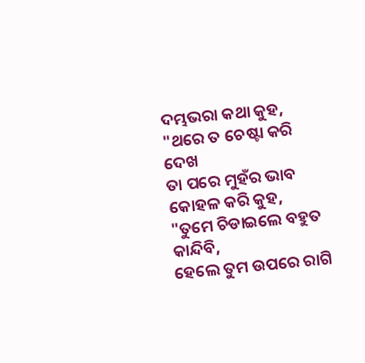ଦମ୍ଭଭରା କଥା କୁହ,
"ଥରେ ତ ଚେଷ୍ଟା କରି ଦେଖ
ତା ପରେ ମୁହଁର ଭାବ
କୋହଳ କରି କୁହ,
"ତୁମେ ଚିଡାଇଲେ ବହୁତ କାନ୍ଦିବି,
ହେଲେ ତୁମ ଉପରେ ରାଗି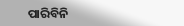ପାରିବିନି